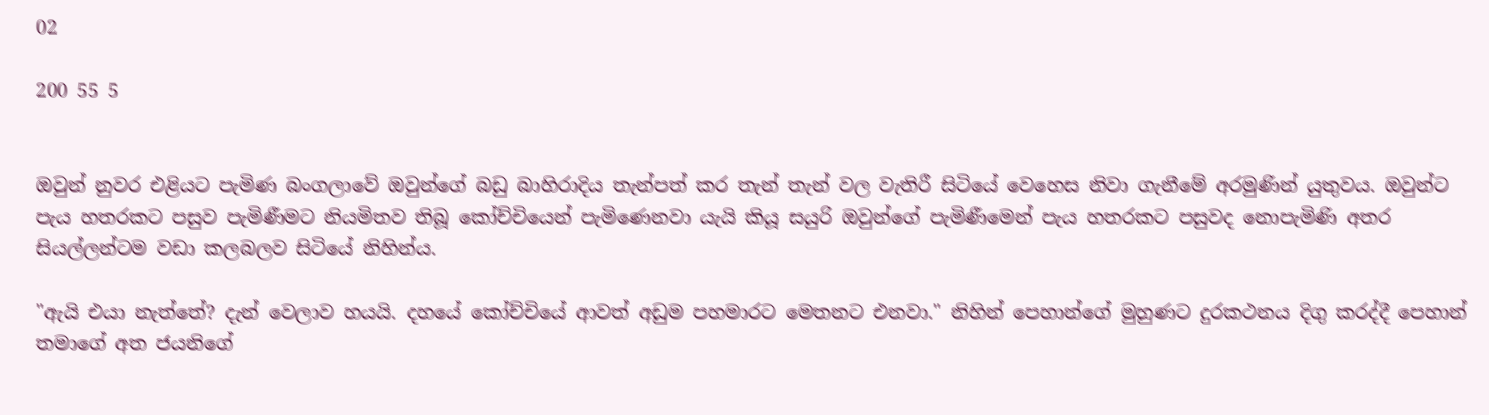02

200 55 5


ඔවුන් නුවර එළියට පැමිණ බංගලාවේ ඔවුන්ගේ බඩු බාහිරාදිය තැන්පත් කර තැන් තැන් වල වැතිරී සිටියේ වෙහෙස නිවා ගැනීමේ අරමුණින් යුතුවය. ඔවුන්ට පැය හතරකට පසුව පැමිණීමට නියමිතව තිබූ කෝච්චියෙන් පැමිණෙනවා යැයි කියූ සයුරි ඔවුන්ගේ පැමිණීමෙන් පැය හතරකට පසුවද නොපැමිණි අතර සියල්ලන්ටම වඩා කලබලව සිටියේ නිහින්ය.

"ඇයි එයා නැත්තේ? දැන් වෙලාව හයයි. දහයේ කෝච්චියේ ආවත් අඩුම පහමාරට මෙතනට එනවා." නිහින් පෙහාන්ගේ මුහුණට දුරකථනය දිගු කරද්දී පෙහාන් තමාගේ අත ජයනිගේ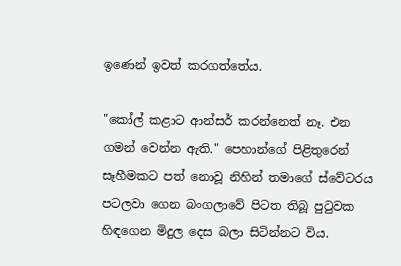ඉණෙන් ඉවත් කරගත්තේය.

"කෝල් කළාට ආන්සර් කරන්නෙත් නෑ. එන ගමන් වෙන්න ඇති." පෙහාන්ගේ පිළිතුරෙන් සෑහීමකට පත් නොවූ නිහින් තමාගේ ස්වේටරය පටලවා ගෙන බංගලාවේ පිටත තිබූ පුටුවක හිඳගෙන මිදුල දෙස බලා සිටින්නට විය.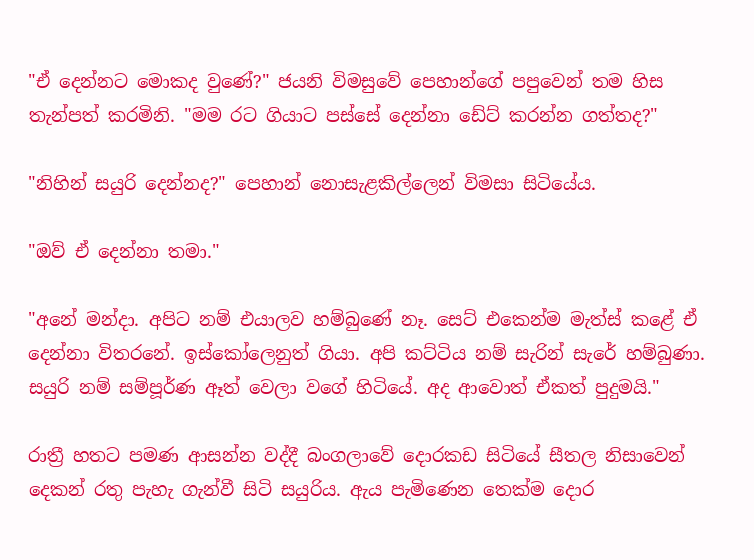"ඒ දෙන්නට මොකද වුණේ?" ජයනි විමසුවේ පෙහාන්ගේ පපුවෙන් තම හිස තැන්පත් කරමිනි. "මම රට ගියාට පස්සේ දෙන්නා ඩේට් කරන්න ගත්තද?"

"නිහින් සයුරි දෙන්නද?" පෙහාන් නොසැළකිල්ලෙන් විමසා සිටියේය.

"ඔව් ඒ දෙන්නා තමා."

"අනේ මන්දා. අපිට නම් එයාලව හම්බුණේ නෑ. සෙට් එකෙන්ම මැත්ස් කළේ ඒ දෙන්නා විතරනේ. ඉස්කෝලෙනුත් ගියා. අපි කට්ටිය නම් සැරින් සැරේ හම්බුණා. සයුරි නම් සම්පූර්ණ ඈත් වෙලා වගේ හිටියේ. අද ආවොත් ඒකත් පුදුමයි."

රාත්‍රී හතට පමණ ආසන්න වද්දී ‌බංගලාවේ දොරකඩ සිටියේ සීතල නිසාවෙන් දෙකන් රතු පැහැ ගැන්වී සිටි සයුරිය. ඇය පැමිණෙන තෙක්ම දොර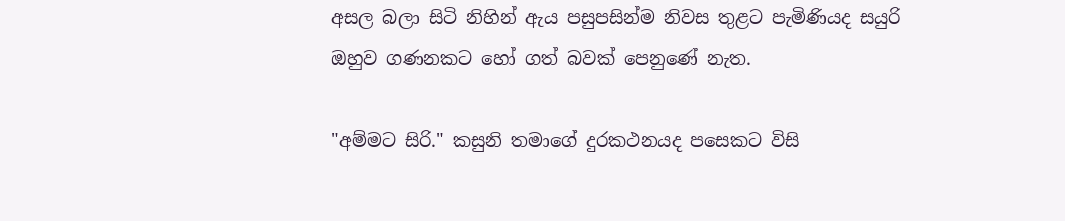අසල බලා සිටි නිහින් ‌ඇය පසුපසින්ම නිවස තුළට පැමිණියද සයුරි ඔහුව ගණනකට හෝ ගත් බවක් ‌පෙනුණේ නැත.

"අම්මට සිරි." කසුනි තමාගේ දුරකථනයද පසෙකට විසි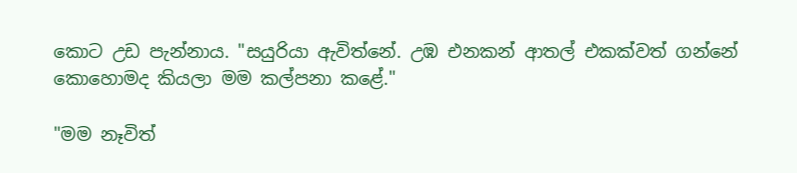කොට උඩ පැන්නාය. "සයුරියා ඇවිත්නේ. උඹ එනකන් ආතල් එකක්වත් ගන්නේ කොහොමද කියලා මම කල්පනා කළේ."

"මම නෑවිත්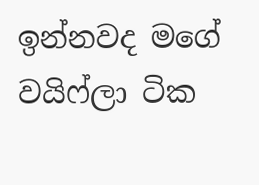ඉන්නවද මගේ වයිෆ්ලා ටික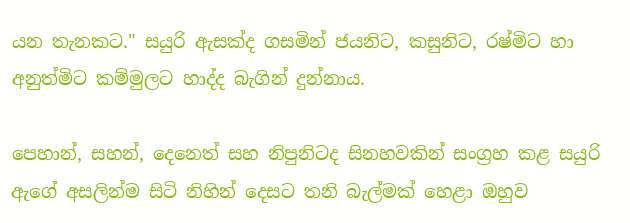යන තැනකට." සයුරි ඇසක්ද ගසමින් ජයනිට, කසුනිට, රෂ්මිට හා අනුත්මිට කම්මුලට හාද්ද බැගින් දුන්නාය.

පෙහාන්, සහන්, දෙනෙත් සහ නිපුනිටද සිනහවකින් සංග්‍රහ කළ සයුරි ඇගේ අසලින්ම සිටි නිහින් දෙසට තනි බැල්මක් හෙළා ඔහුව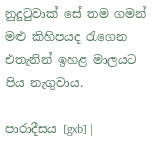නුදුටුවාක් සේ තම ගමන් මළු කිහිපයද රැගෙන එතැනින් ඉහළ මාලයට පිය නැගුවාය.

පාරාදීසය [gxb] |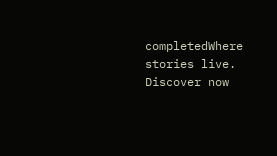completedWhere stories live. Discover now